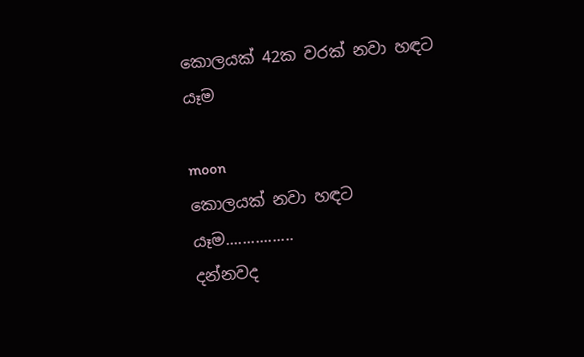කොලයක් 42ක වරක් නවා හඳට යෑම

moon
කොලයක් නවා හඳට යෑම................
දන්නවද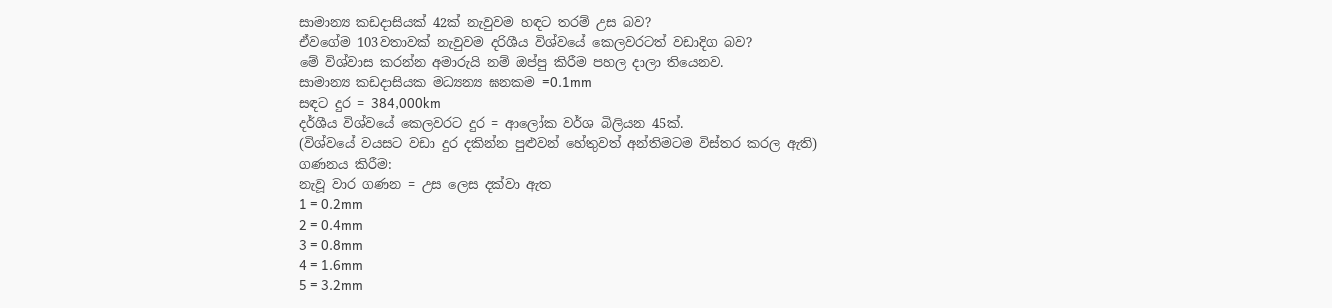සාමාන්‍ය කඩදාසියක් 42ක් නැවුවම හඳට තරම් උස බව?
ඒවගේම 103වතාවක් නැවුවම දරිශීය විශ්වයේ කෙලවරටත් වඩාදිග බව?
මේ විශ්වාස කරන්න අමාරුයි නම් ඔප්පු කිරීම පහල දාලා තියෙනව.
සාමාන්‍ය කඩදාසියක මධ්‍යන්‍ය ඝනකම =0.1mm
සඳට දුර = 384,000km
දර්ශීය විශ්වයේ කෙලවරට දුර = ආලෝක වර්ශ බිලියන 45ක්.
(විශ්වයේ වයසට වඩා දුර දකින්න පුළුවන් හේතුවත් අන්තිමටම විස්තර කරල ඇති)
ගණනය කිරීම:
නැවූ වාර ගණන = උස ලෙස දක්වා ඇත
1 = 0.2mm
2 = 0.4mm
3 = 0.8mm
4 = 1.6mm
5 = 3.2mm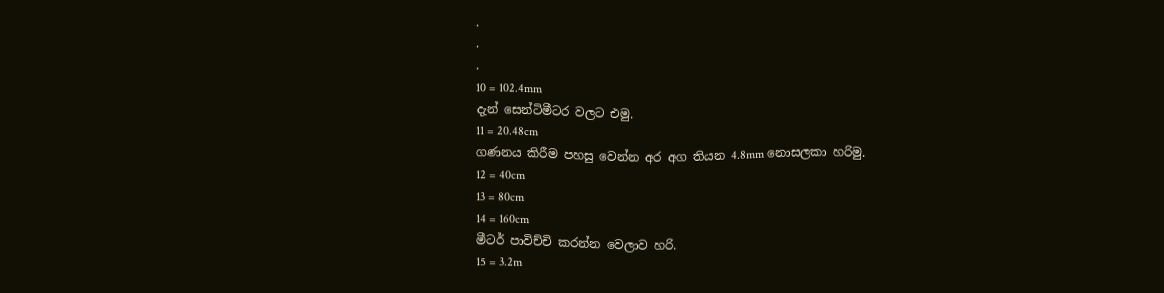.
.
.
10 = 102.4mm
දැන් සෙන්ටිමීටර වලට එමු.
11 = 20.48cm
ගණනය කිරීම පහසු වෙන්න අර අග තියන 4.8mm නොසලකා හරිමු.
12 = 40cm
13 = 80cm
14 = 160cm
මීටර් පාවිච්චි කරන්න වෙලාව හරි.
15 = 3.2m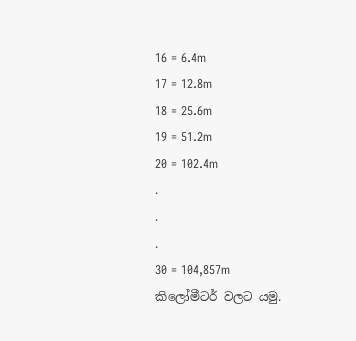16 = 6.4m
17 = 12.8m
18 = 25.6m
19 = 51.2m
20 = 102.4m
.
.
.
30 = 104,857m
කිලෝමීටර් වලට යමු.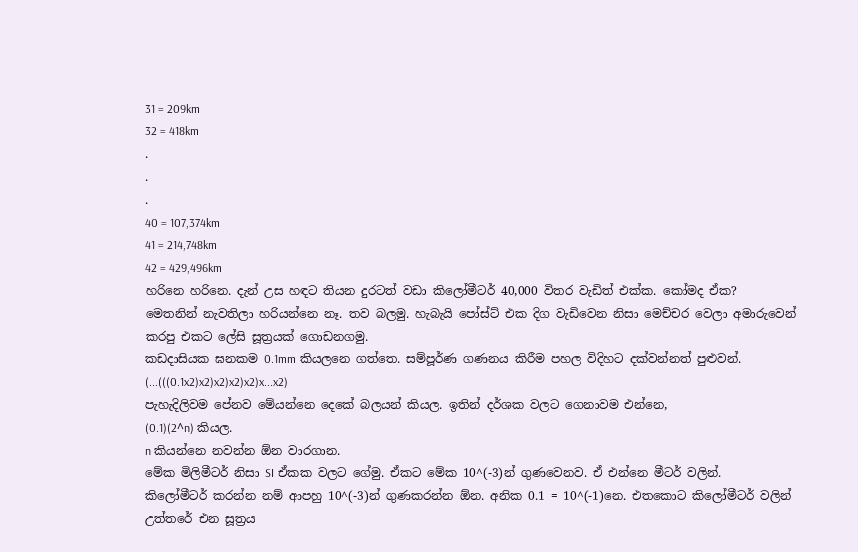31 = 209km
32 = 418km
.
.
.
40 = 107,374km
41 = 214,748km
42 = 429,496km
හරිනෙ හරිනෙ. දැන් උස හඳට තියන දුරටත් වඩා කිලෝමීටර් 40,000 විතර වැඩිත් එක්ක. කෝමද ඒක?
මෙතනින් නැවතිලා හරියන්නෙ නෑ. තව බලමු. හැබැයි පෝස්ට් එක දිග වැඩිවෙන නිසා මෙච්චර වෙලා අමාරුවෙන් කරපු එකට ලේසි සූත්‍රයක් ගොඩනගමු.
කඩදාසියක ඝනකම 0.1mm කියලනෙ ගත්තෙ. සම්පූර්ණ ගණනය කිරීම පහල විදිහට දක්වන්නත් පුළුවන්.
(...(((0.1x2)x2)x2)x2)x2)x...x2)
පැහැදිලිවම පේනව මේයන්නෙ දෙකේ බලයන් කියල. ඉතින් දර්ශක වලට ගෙනාවම එන්නෙ,
(0.1)(2^n) කියල.
n කියන්නෙ නවන්න ඕන වාරගාන.
මේක මිලිමීටර් නිසා SI ඒකක වලට ගේමු. ඒකට මේක 10^(-3)න් ගුණවෙනව. ඒ එන්නෙ මීටර් වලින්.
කිලෝමීටර් කරන්න නම් ආපහු 10^(-3)න් ගුණකරන්න ඕන. අනික 0.1 = 10^(-1)නෙ. එතකොට කිලෝමීටර් වලින් උත්තරේ එන සූත්‍රය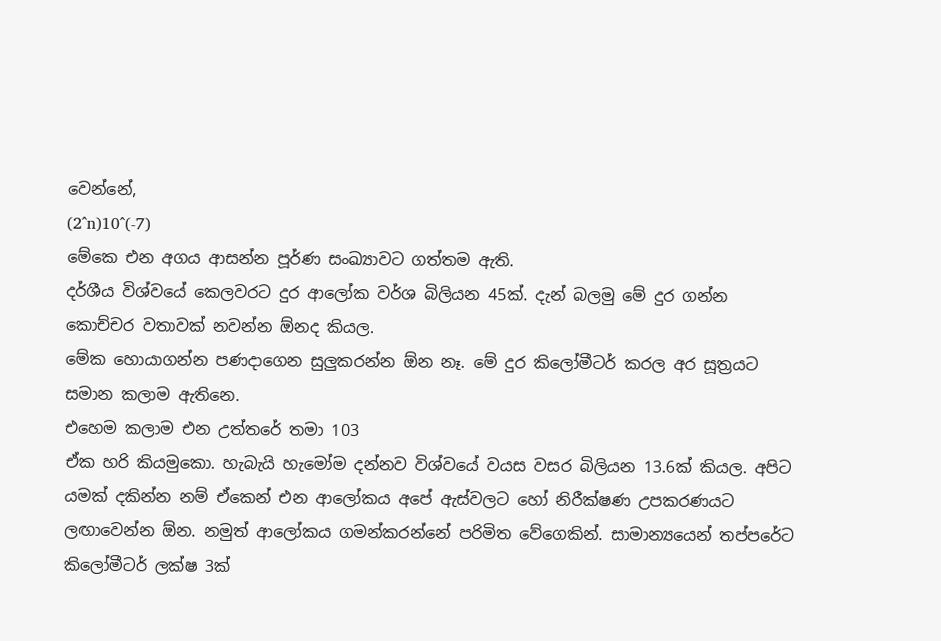වෙන්නේ,
(2^n)10^(-7)
මේකෙ එන අගය ආසන්න පූර්ණ සංඛ්‍යාවට ගත්තම ඇති.
දර්ශීය විශ්වයේ කෙලවරට දුර ආලෝක වර්ශ බිලියන 45ක්. දැන් බලමු මේ දුර ගන්න කොච්චර වතාවක් නවන්න ඕනද කියල.
මේක හොයාගන්න පණදාගෙන සුලුකරන්න ඕන නෑ. මේ දුර කිලෝමීටර් කරල අර සූත්‍රයට සමාන කලාම ඇතිනෙ.
එහෙම කලාම එන උත්තරේ තමා 103
ඒක හරි කියමුකො. හැබැයි හැමෝම දන්නව විශ්වයේ වයස වසර බිලියන 13.6ක් කියල. අපිට යමක් දකින්න නම් ඒකෙන් එන ආලෝකය අපේ ඇස්වලට හෝ නිරීක්ෂණ උපකරණයට ලඟාවෙන්න ඕන. නමුත් ආලෝකය ගමන්කරන්නේ පරිමිත වේගෙකින්. සාමාන්‍යයෙන් තප්පරේට කිලෝමීටර් ලක්ෂ 3ක්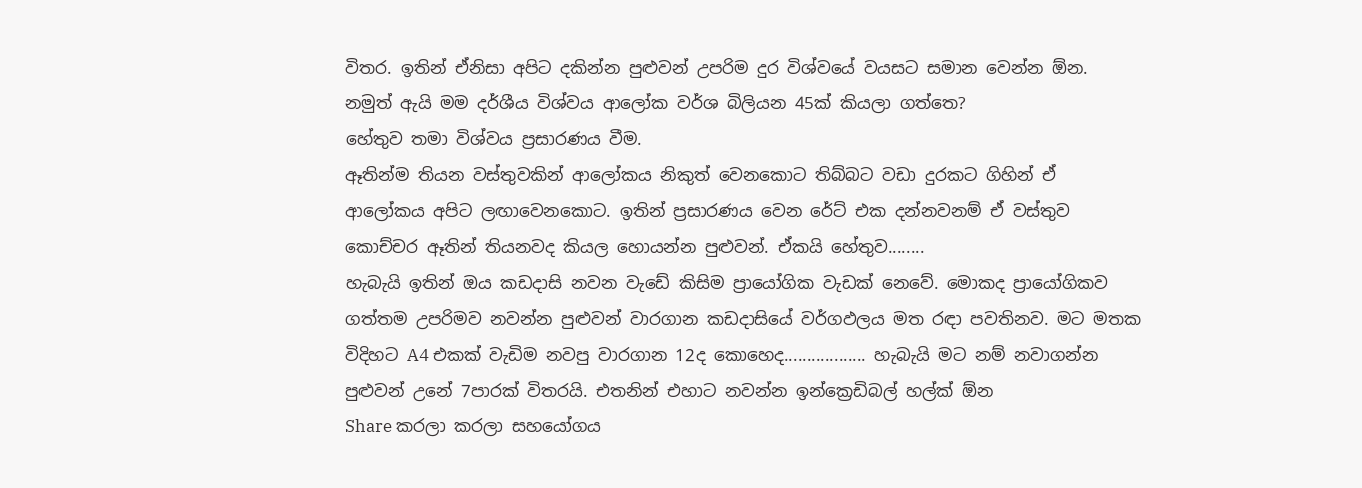විතර. ඉතින් ඒනිසා අපිට දකින්න පුළුවන් උපරිම දුර විශ්වයේ වයසට සමාන වෙන්න ඕන. නමුත් ඇයි මම දර්ශීය විශ්වය ආලෝක වර්ශ බිලියන 45ක් කියලා ගත්තෙ?
හේතුව තමා විශ්වය ප්‍රසාරණය වීම.
ඈතින්ම තියන වස්තුවකින් ආලෝකය නිකුත් වෙනකොට තිබ්බට වඩා දුරකට ගිහින් ඒ ආලෝකය අපිට ලඟාවෙනකොට. ඉතින් ප්‍රසාරණය වෙන රේට් එක දන්නවනම් ඒ වස්තුව කොච්චර ඈතින් තියනවද කියල හොයන්න පුළුවන්. ඒකයි හේතුව........
හැබැයි ඉතින් ඔය කඩදාසි නවන වැඩේ කිසිම ප්‍රායෝගික වැඩක් නෙවේ. මොකද ප්‍රායෝගිකව ගත්තම උපරිමව නවන්න පුළුවන් වාරගාන කඩදාසියේ වර්ගඵලය මත රඳා පවතිනව. මට මතක විදිහට A4 එකක් වැඩිම නවපු වාරගාන 12ද කොහෙද.................. හැබැයි මට නම් නවාගන්න පුළුවන් උනේ 7පාරක් විතරයි. එතනින් එහාට නවන්න ඉන්ක්‍රෙඩිබල් හල්ක් ඕන
Share කරලා කරලා සහයෝගය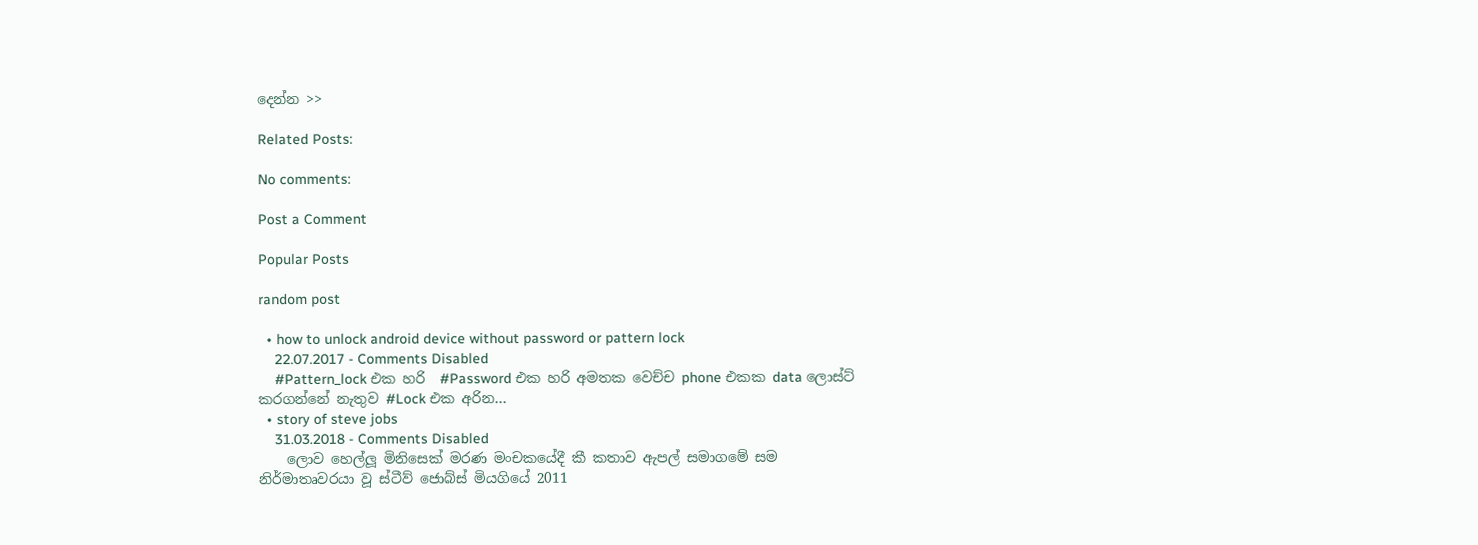දෙන්න >>

Related Posts:

No comments:

Post a Comment

Popular Posts

random post

  • how to unlock android device without password or pattern lock
    22.07.2017 - Comments Disabled
    #Pattern_lock එක හරි  #Password එක හරි අමතක වෙච්ච phone එකක data ලොස්ට් කරගන්නේ නැතුව #Lock එක අරින…
  • story of steve jobs
    31.03.2018 - Comments Disabled
    ලොව හෙල්ලූ මිනිසෙක් මරණ මංචකයේදී කී කතාව ඇපල් සමාගමේ සම නිර්මාතෘවරයා වූ ස්‌ටීව් ජොබ්ස්‌ මියගියේ 2011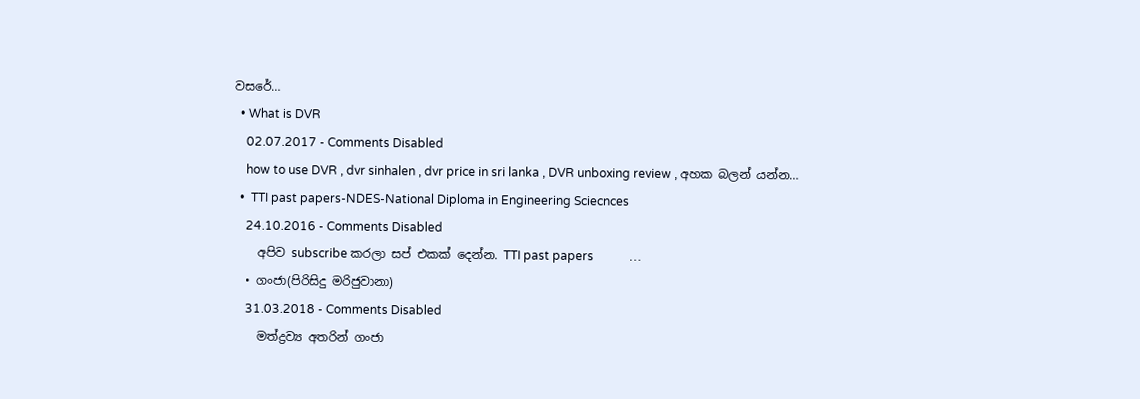වසරේ…
  • What is DVR
    02.07.2017 - Comments Disabled
    how to use DVR , dvr sinhalen , dvr price in sri lanka , DVR unboxing review , අහක බලන් යන්න…
  •  TTI past papers-NDES-National Diploma in Engineering Sciecnces
    24.10.2016 - Comments Disabled
    අපිව subscribe කරලා සප් එකක් දෙන්න. TTI past papers            …
  • ගංජා(පිරිසිදු මරිජුවානා)
    31.03.2018 - Comments Disabled
    මත්ද්‍රව්‍ය අතරින් ගංජා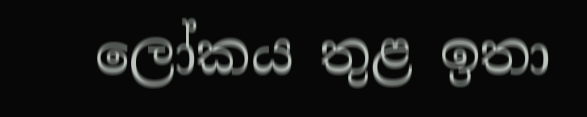ලෝකය තුළ ඉතා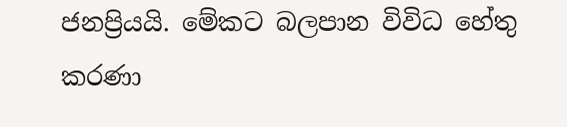ජනප්‍රියයි. මේකට බලපාන විවිධ හේතු කරණා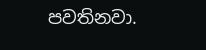පවතිනවා.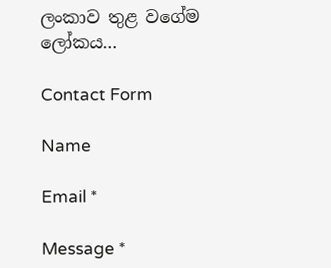ලංකාව තුළ වගේම ලෝකය…

Contact Form

Name

Email *

Message *